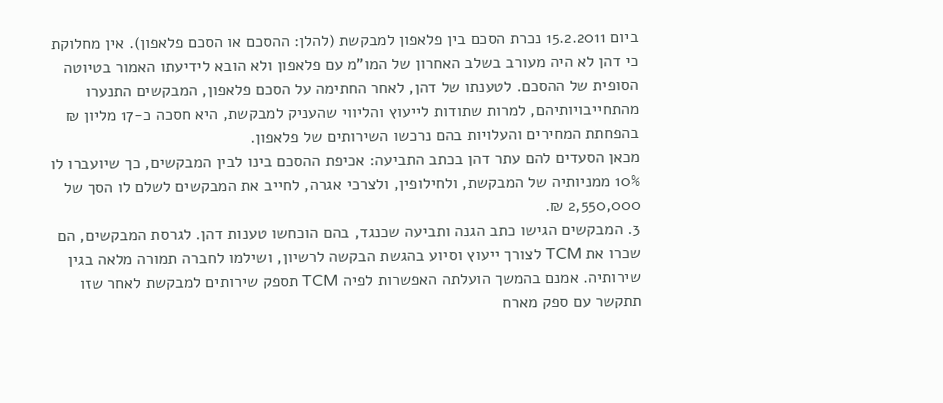ביום 15.2.2011 נכרת הסכם בין פלאפון למבקשת (להלן: ההסכם או הסכם פלאפון). אין מחלוקת כי דהן לא היה מעורב בשלב האחרון של המו"מ עם פלאפון ולא הובא לידיעתו האמור בטיוטה הסופית של ההסכם. לטענתו של דהן, לאחר החתימה על הסכם פלאפון, המבקשים התנערו מהתחייבויותיהם, למרות שתודות לייעוץ והליווי שהעניק למבקשת, היא חסכה כ-17 מליון ₪ בהפחתת המחירים והעלויות בהם נרכשו השירותים של פלאפון.
מכאן הסעדים להם עתר דהן בכתב התביעה: אכיפת ההסכם בינו לבין המבקשים, כך שיועברו לו 10% ממניותיה של המבקשת, ולחילופין, ולצרכי אגרה, לחייב את המבקשים לשלם לו הסך של 2,550,000 ₪.
3. המבקשים הגישו כתב הגנה ותביעה שכנגד, בהם הוכחשו טענות דהן. לגרסת המבקשים, הם שכרו את TCM לצורך ייעוץ וסיוע בהגשת הבקשה לרשיון, ושילמו לחברה תמורה מלאה בגין שירותיה. אמנם בהמשך הועלתה האפשרות לפיה TCM תספק שירותים למבקשת לאחר שזו תתקשר עם ספק מארח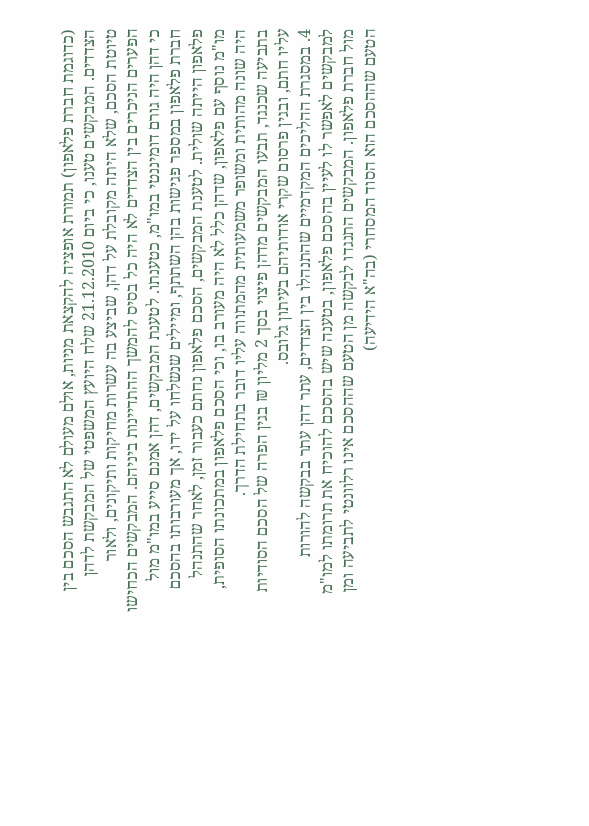(כדוגמת חברת פלאפון) תמורת אופציה להקצאת מניות, אולם מעולם לא התגבש הסכם בין הצדדים. המבקשים טענו, כי ביום 21.12.2010 שלח היועץ המשפטי של המבקשת לדהן טיוטת הסכם, שלא היתה מקובלת על דהן, שביצע בה עשרות מחיקות ותיקונים, ולאור הפערים הניכרים בין הצדדים לא היה כל בסיס להמשך ההתדיינות ביניהם. המבקשים הכחישו כי דהן היה גורם דומיננטי במו"מ, כטענתו. לטענת המבקשים, דהן אמנם סייע במו"מ מול חברת פלאפון במספר פגישות בהן השתתף, ומיילים שנשלחו על ידו, אך מעורבותו בהסכם פלאפון הייתה שולית. לטענת המבקשים, הסכם פלאפון נחתם כעבור זמן, לאחר שהתנהל מו"מ נוסף עם פלאפון, שדהן כלל לא היה מעורב בו, וכי הסכם פלאפון במתכונתו הסופית, היה שונה מהותית ומשופר משמעותית מהמתווה עליו דובר בתחילת הדרך.
בתביעה שכנגד, תבעו המבקשים מדהן פיצוי בסך 2 מליון ₪ בגין הפרה של הסכם הסודיות עליו חתם, ובגין פרסום שקרי אודותיהם בעיתון גלובס.
4. במסגרת ההליכים המקדמיים שהתנהלו בין הצדדים, עתר דהן עתר בבקשה להורות למבקשים לאפשר לו לעיין בהסכם פלאפון, בטענה שיש בהסכם להוכיח את תרומתו למו"מ מול חברת פלאפון. המבקשים התנגדו לבקשה מן הטעם שההסכם אינו רלוונטי לתביעה ומן הטעם שההסכם הוא הסוד המסחרי (בה"א הידיעה)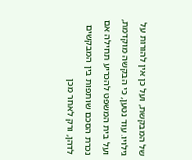של המבקשת, ועל כן אין להורות על גילויו. עוד נטען, כי הבקשה מוקדמת, ועל בית המשפט להכריע תחילה אם נכרת הסכם שותפות בין המבקשים לדהן, ורק לאחר מכן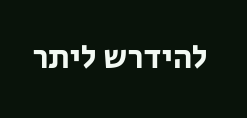להידרש ליתר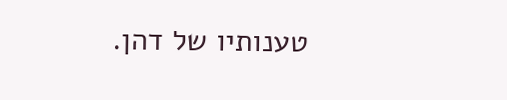טענותיו של דהן.